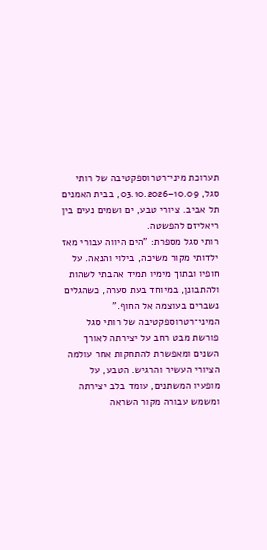תערוכת מיני־רטרוספקטיבה של רותי סגל, 10.09–03.10.2026, בבית האמנים תל אביב. ציורי טבע, ים ושמים נעים בין ריאליזם להפשטה.
רותי סגל מספרת: "הים היווה עבורי מאז ילדותי מקור משיכה, בילוי והנאה. על חופיו ובתוך מימיו תמיד אהבתי לשהות ולהתבונן, במיוחד בעת סערה, כשהגלים נשברים בעוצמה אל החוף."
המיני־רטרוספקטיבה של רותי סגל פורשת מבט רחב על יצירתה לאורך השנים ומאפשרת להתחקות אחר עולמה הציורי העשיר והרגיש. הטבע, על מופעיו המשתנים, עומד בלב יצירתה ומשמש עבורה מקור השראה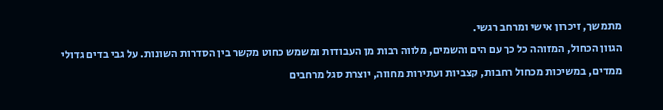מתמשך, זיכרון אישי ומרחב רגשי.
הגוון הכחול, המזוהה כל כך עם הים והשמים, מלווה רבות מן העבודות ומשמש כחוט מקשר בין הסדרות השונות. על גבי בדים גדולי ממדים, במשיכות מכחול רחבות, קצביות ועתירות מחווה, יוצרת סגל מרחבים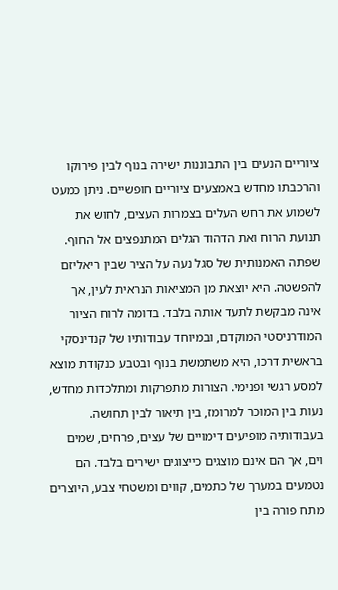ציוריים הנעים בין התבוננות ישירה בנוף לבין פירוקו והרכבתו מחדש באמצעים ציוריים חופשיים. ניתן כמעט לשמוע את רחש העלים בצמרות העצים, לחוש את תנועת הרוח ואת הדהוד הגלים המתנפצים אל החוף.
שפתה האמנותית של סגל נעה על הציר שבין ריאליזם להפשטה. היא יוצאת מן המציאות הנראית לעין, אך אינה מבקשת לתעד אותה בלבד. בדומה לרוח הציור המודרניסטי המוקדם, ובמיוחד עבודותיו של קנדינסקי בראשית דרכו, היא משתמשת בנוף ובטבע כנקודת מוצא למסע רגשי ופנימי. הצורות מתפרקות ומתלכדות מחדש, נעות בין המוכר למרומז, בין תיאור לבין תחושה.
בעבודותיה מופיעים דימויים של עצים, פרחים, שמים וים, אך הם אינם מוצגים כייצוגים ישירים בלבד. הם נטמעים במערך של כתמים, קווים ומשטחי צבע, היוצרים מתח פורה בין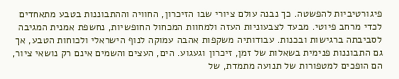פיגורטיביות להפשטה. כך נבנה עולם ציורי שבו הזיכרון, החוויה וההתבוננות בטבע מתאחדים לכדי מרחב פיוטי. מבעד לצבעוניות העזה ולמחוות המכחול החופשיות, נחשפת אמנית המגיבה לסביבתה ברגישות ובכנות. עבודותיה משקפות אהבה עמוקה לנוף הישראלי ולכוחות הטבע, אך גם התבוננות פנימית בשאלות של זמן, זיכרון וגעגוע. הים, העצים והשמים אינם רק נושאי ציור, הם הופכים למטפורות של תנועה מתמדת, של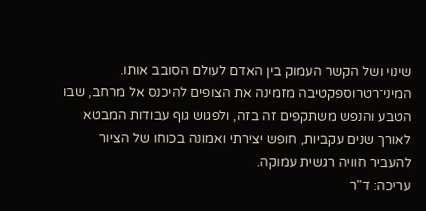שינוי ושל הקשר העמוק בין האדם לעולם הסובב אותו.
המיני־רטרוספקטיבה מזמינה את הצופים להיכנס אל מרחב, שבו הטבע והנפש משתקפים זה בזה, ולפגוש גוף עבודות המבטא לאורך שנים עקביות, חופש יצירתי ואמונה בכוחו של הציור להעביר חוויה רגשית עמוקה.
עריכה: ד"ר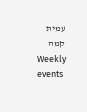עמית קמה
Weekly events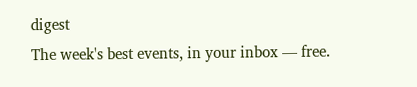digest
The week's best events, in your inbox — free.